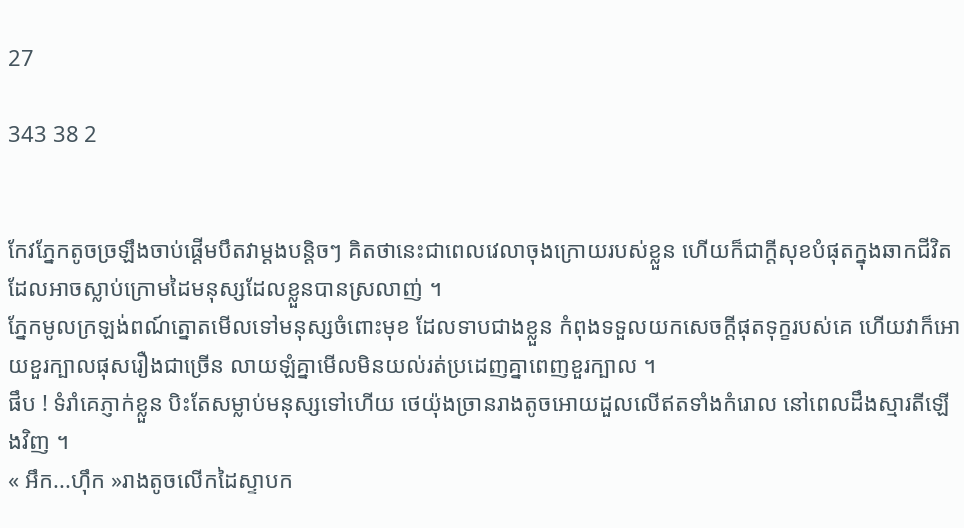27

343 38 2


កែវភ្នែកតូចច្រឡឹងចាប់ផ្ដើមបឹតវាម្ដងបន្តិចៗ គិតថានេះជាពេលវេលាចុងក្រោយរបស់ខ្លួន ហើយក៏ជាក្ដីសុខបំផុតក្នុងឆាកជីវិត ដែលអាចស្លាប់ក្រោមដៃមនុស្សដែលខ្លួនបានស្រលាញ់ ។
ភ្នែកមូលក្រឡង់ពណ៍ត្នោតមើលទៅមនុស្សចំពោះមុខ ដែលទាបជាងខ្លួន កំពុងទទួលយកសេចក្ដីផុតទុក្ខរបស់គេ ហើយវាក៏អោយខួរក្បាលផុសរឿងជាច្រើន លាយឡំគ្នាមើលមិនយល់រត់ប្រដេញគ្នាពេញខួរក្បាល ។
ផឹប ! ទំរាំគេភ្ញាក់ខ្លួន បិះតែសម្លាប់មនុស្សទៅហើយ ថេយ៉ុងច្រានរាងតូចអោយដួលលើឥតទាំងកំរោល នៅពេលដឹងស្មារតីឡើងវិញ ។
« អឹក...ហុឹក »រាងតូចលើកដៃស្ទាបក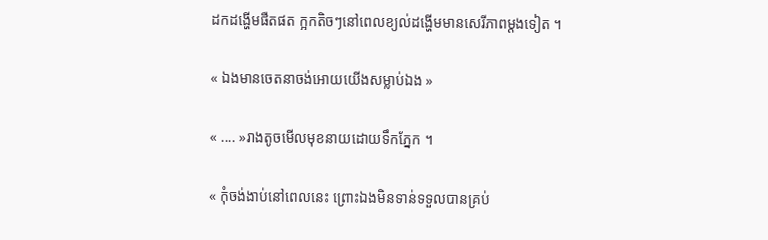ដកដង្ហើមផឺតផត ក្អកតិចៗនៅពេលខ្យល់ដង្ហើមមានសេរីភាពម្ដងទៀត ។

« ឯងមានចេតនាចង់អោយយើងសម្លាប់ឯង »

« .... »រាងតូចមើលមុខនាយដោយទឹកភ្នែក ។

« កុំចង់ងាប់នៅពេលនេះ ព្រោះឯងមិនទាន់ទទួលបានគ្រប់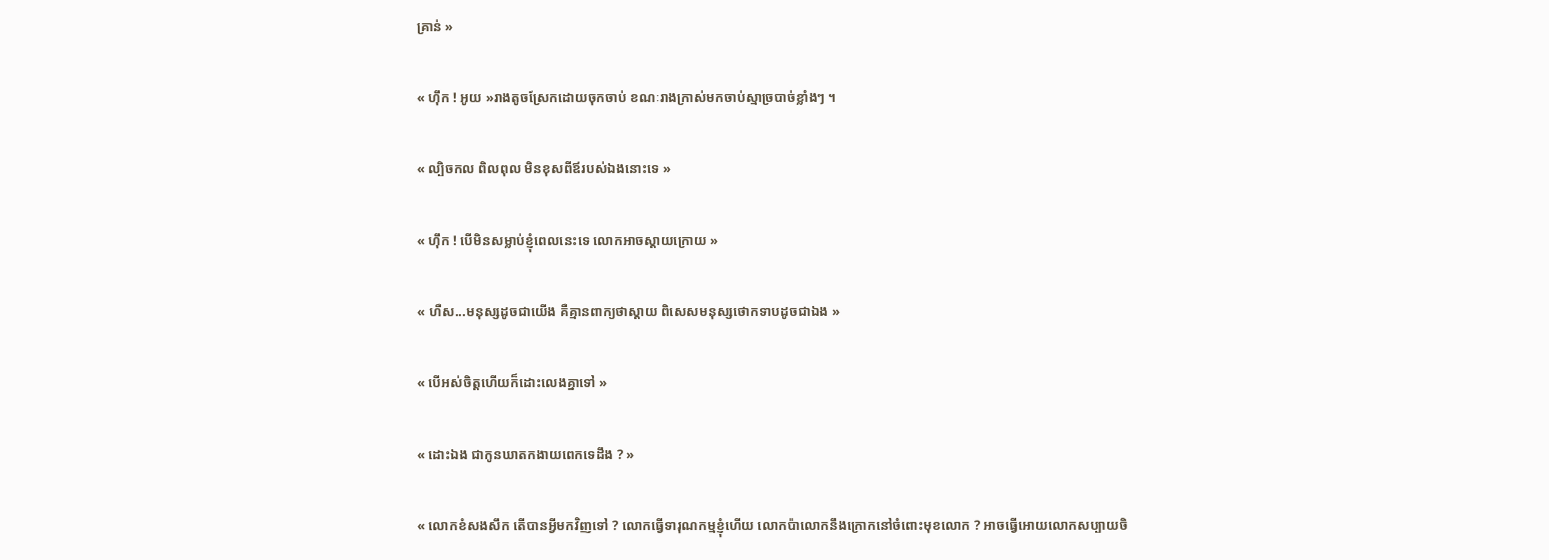គ្រាន់ »

« ហុឹក ! អូយ »រាងតូចស្រែកដោយចុកចាប់ ខណៈរាងក្រាស់មកចាប់ស្មាច្របាច់ខ្លាំងៗ ។

« ល្បិចកល ពិលពុល មិនខុសពីឪរបស់ឯងនោះទេ »

« ហុឹក ! បើមិនសម្លាប់ខ្ញុំពេលនេះទេ លោកអាចស្ដាយក្រោយ »

« ហឺស...មនុស្សដូចជាយើង គឺគ្មានពាក្យថាស្ដាយ ពិសេសមនុស្សថោកទាបដូចជាឯង »

« បើអស់ចិត្តហើយក៏ដោះលេងគ្នាទៅ »

« ដោះឯង ជាកូនឃាតកងាយពេកទេដឹង ? »

« លោកខំសងសឹក តើបានអ្វីមកវិញទៅ ? លោកធ្វើទារុណកម្មខ្ញុំហើយ លោកប៉ាលោកនឹងក្រោកនៅចំពោះមុខលោក ? អាចធ្វើអោយលោកសប្បាយចិ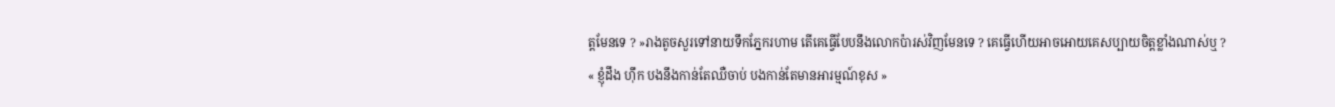ត្តមែនទេ ? »រាងតូចសួរទៅនាយទឹកភ្នែករហាម តើគេធ្វើបែបនឹងលោកប៉ារស់វិញមែនទេ ? គេធ្វើហើយអាចអោយគេសប្បាយចិត្តខ្លាំងណាស់ឬ ?
« ខ្ញុំដឹង ហុឹក បងនឹងកាន់តែឈឺចាប់ បងកាន់តែមានអារម្មណ៍ខុស »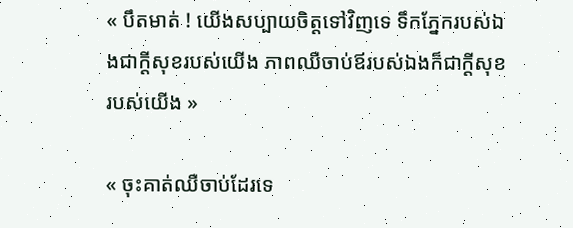« បឹតមាត់ ! យើងសប្បាយចិត្តទៅវិញទេ ទឹកភ្នែករបស់ឯងជាក្ដីសុខរបស់យើង ភាពឈឺចាប់ឪរបស់ឯងក៏ជាក្ដីសុខរបស់យើង »

« ចុះគាត់ឈឺចាប់ដែរទេ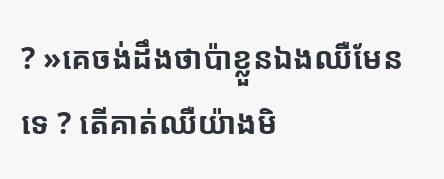? »គេចង់ដឹងថាប៉ាខ្លួនឯងឈឺមែនទេ ? តើគាត់ឈឺយ៉ាងមិ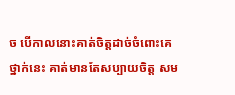ច បើកាលនោះគាត់ចិត្តដាច់ចំពោះគេថ្នាក់នេះ គាត់មានតែសប្បាយចិត្ត សម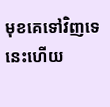មុខគេទៅវិញទេ នេះហើយ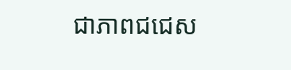ជាភាពជជេស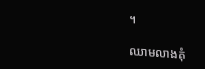។

ឈាមលាងគុំ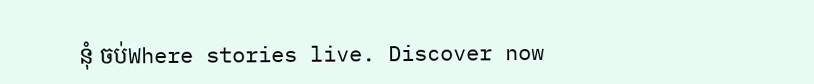នុំ ចប់Where stories live. Discover now